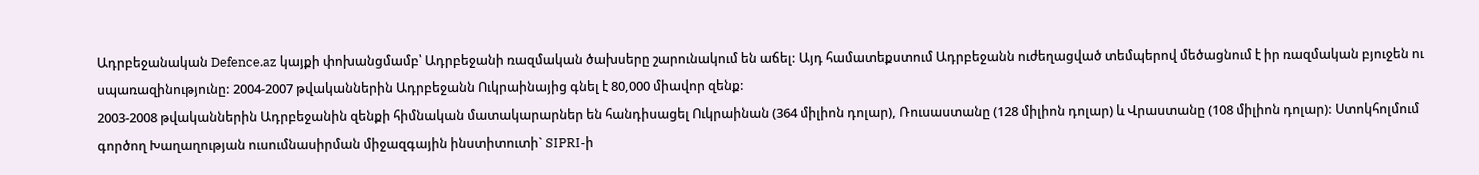Ադրբեջանական Defence.az կայքի փոխանցմամբ՝ Ադրբեջանի ռազմական ծախսերը շարունակում են աճել: Այդ համատեքստում Ադրբեջանն ուժեղացված տեմպերով մեծացնում է իր ռազմական բյուջեն ու սպառազինությունը: 2004-2007 թվականներին Ադրբեջանն Ուկրաինայից գնել է 80,000 միավոր զենք:
2003-2008 թվականներին Ադրբեջանին զենքի հիմնական մատակարարներ են հանդիսացել Ուկրաինան (364 միլիոն դոլար), Ռուսաստանը (128 միլիոն դոլար) և Վրաստանը (108 միլիոն դոլար): Ստոկհոլմում գործող Խաղաղության ուսումնասիրման միջազգային ինստիտուտի` SIPRI-ի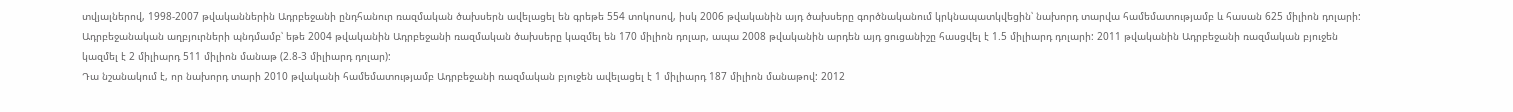տվյալներով, 1998-2007 թվականներին Ադրբեջանի ընդհանուր ռազմական ծախսերն ավելացել են գրեթե 554 տոկոսով, իսկ 2006 թվականին այդ ծախսերը գործնականում կրկնապատկվեցին՝ նախորդ տարվա համեմատությամբ և հասան 625 միլիոն դոլարի:
Ադրբեջանական աղբյուրների պնդմամբ՝ եթե 2004 թվականին Ադրբեջանի ռազմական ծախսերը կազմել են 170 միլիոն դոլար, ապա 2008 թվականին արդեն այդ ցուցանիշը հասցվել է 1.5 միլիարդ դոլարի: 2011 թվականին Ադրբեջանի ռազմական բյուջեն կազմել է 2 միլիարդ 511 միլիոն մանաթ (2.8-3 միլիարդ դոլար):
Դա նշանակում է, որ նախորդ տարի 2010 թվականի համեմատությամբ Ադրբեջանի ռազմական բյուջեն ավելացել է 1 միլիարդ 187 միլիոն մանաթով: 2012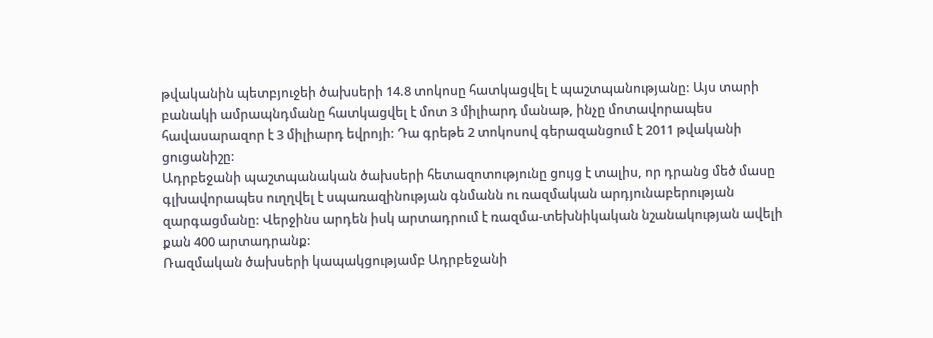թվականին պետբյուջեի ծախսերի 14.8 տոկոսը հատկացվել է պաշտպանությանը: Այս տարի բանակի ամրապնդմանը հատկացվել է մոտ 3 միլիարդ մանաթ, ինչը մոտավորապես հավասարազոր է 3 միլիարդ եվրոյի: Դա գրեթե 2 տոկոսով գերազանցում է 2011 թվականի ցուցանիշը:
Ադրբեջանի պաշտպանական ծախսերի հետազոտությունը ցույց է տալիս, որ դրանց մեծ մասը գլխավորապես ուղղվել է սպառազինության գնմանն ու ռազմական արդյունաբերության զարգացմանը: Վերջինս արդեն իսկ արտադրում է ռազմա-տեխնիկական նշանակության ավելի քան 400 արտադրանք:
Ռազմական ծախսերի կապակցությամբ Ադրբեջանի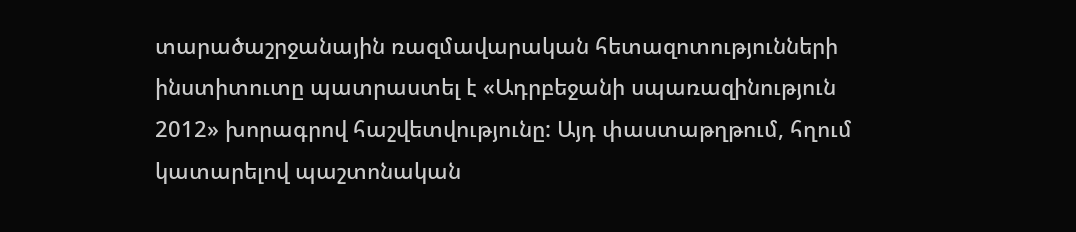տարածաշրջանային ռազմավարական հետազոտությունների ինստիտուտը պատրաստել է «Ադրբեջանի սպառազինություն 2012» խորագրով հաշվետվությունը: Այդ փաստաթղթում, հղում կատարելով պաշտոնական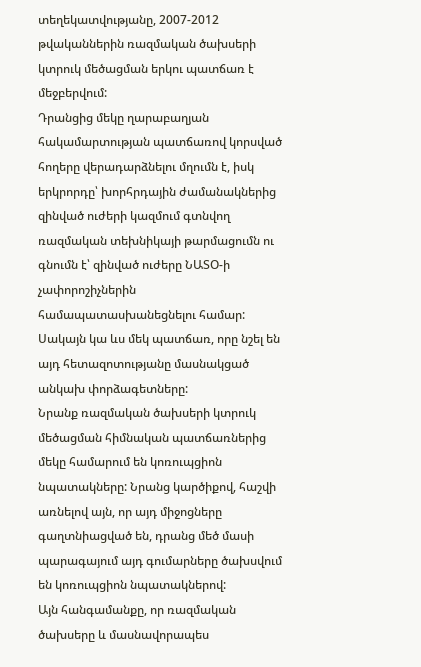տեղեկատվությանը, 2007-2012 թվականներին ռազմական ծախսերի կտրուկ մեծացման երկու պատճառ է մեջբերվում:
Դրանցից մեկը ղարաբաղյան հակամարտության պատճառով կորսված հողերը վերադարձնելու մղումն է, իսկ երկրորդը՝ խորհրդային ժամանակներից զինված ուժերի կազմում գտնվող ռազմական տեխնիկայի թարմացումն ու գնումն է՝ զինված ուժերը ՆԱՏՕ-ի չափորոշիչներին համապատասխանեցնելու համար: Սակայն կա ևս մեկ պատճառ, որը նշել են այդ հետազոտությանը մասնակցած անկախ փորձագետները:
Նրանք ռազմական ծախսերի կտրուկ մեծացման հիմնական պատճառներից մեկը համարում են կոռուպցիոն նպատակները: Նրանց կարծիքով, հաշվի առնելով այն, որ այդ միջոցները գաղտնիացված են, դրանց մեծ մասի պարագայում այդ գումարները ծախսվում են կոռուպցիոն նպատակներով:
Այն հանգամանքը, որ ռազմական ծախսերը և մասնավորապես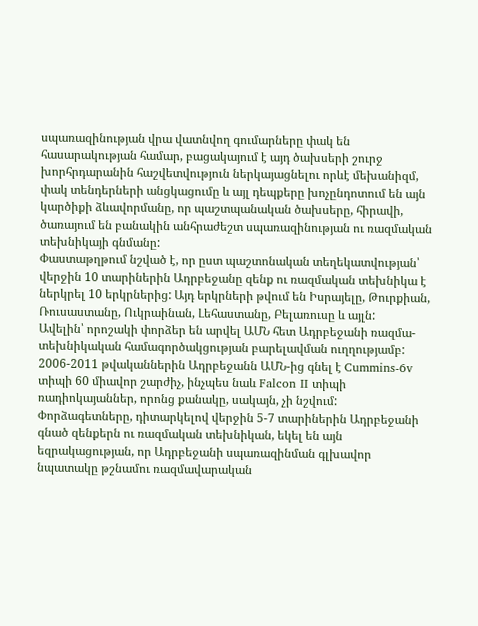սպառազինության վրա վատնվող գումարները փակ են հասարակության համար, բացակայում է այդ ծախսերի շուրջ խորհրդարանին հաշվետվություն ներկայացնելու որևէ մեխանիզմ, փակ տենդերների անցկացումը և այլ դեպքերը խոչընդոտում են այն կարծիքի ձևավորմանը, որ պաշտպանական ծախսերը, հիրավի, ծառայում են բանակին անհրաժեշտ սպառազինության ու ռազմական տեխնիկայի գնմանը:
Փաստաթղթում նշված է, որ ըստ պաշտոնական տեղեկատվության՝ վերջին 10 տարիներին Ադրբեջանը զենք ու ռազմական տեխնիկա է ներկրել 10 երկրներից: Այդ երկրների թվում են Իսրայելը, Թուրքիան, Ռուսաստանը, Ուկրաինան, Լեհաստանը, Բելառուսը և այլն:
Ավելին՝ որոշակի փորձեր են արվել ԱՄՆ հետ Ադրբեջանի ռազմա-տեխնիկական համագործակցության բարելավման ուղղությամբ: 2006-2011 թվականներին Ադրբեջանն ԱՄՆ-ից գնել է Cummins-6v տիպի 60 միավոր շարժիչ, ինչպես նաև Falcon II տիպի ռադիոկայաններ, որոնց քանակը, սակայն, չի նշվում:
Փորձագետները, դիտարկելով վերջին 5-7 տարիներին Ադրբեջանի գնած զենքերն ու ռազմական տեխնիկան, եկել են այն եզրակացության, որ Ադրբեջանի սպառազինման գլխավոր նպատակը թշնամու ռազմավարական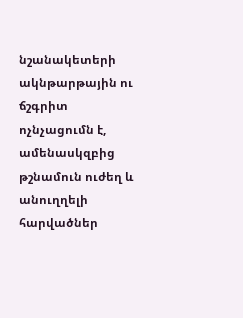նշանակետերի ակնթարթային ու ճշգրիտ ոչնչացումն է, ամենասկզբից թշնամուն ուժեղ և անուղղելի հարվածներ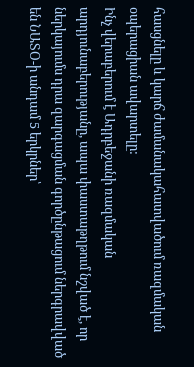հասցնելը և կարճ ժամանակահատվածում ռազմական օպերացիան ավարտելը:
Ինչ վերաբերում է Ադրբեջանի ռազմական արդյունաբերությանը, ապա փաստաթղթում նշված է, որ ներկայումս դրա զարգացման գործընթացում ներգրավված են ՆԱՏՕ-ի անդամ 5 երկրներ՝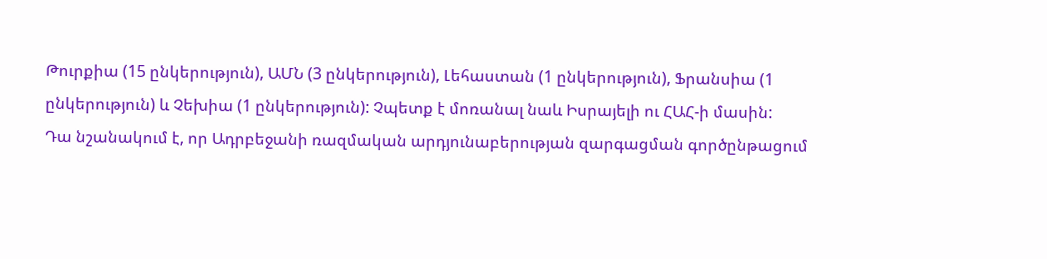Թուրքիա (15 ընկերություն), ԱՄՆ (3 ընկերություն), Լեհաստան (1 ընկերություն), Ֆրանսիա (1 ընկերություն) և Չեխիա (1 ընկերություն): Չպետք է մոռանալ նաև Իսրայելի ու ՀԱՀ-ի մասին:
Դա նշանակում է, որ Ադրբեջանի ռազմական արդյունաբերության զարգացման գործընթացում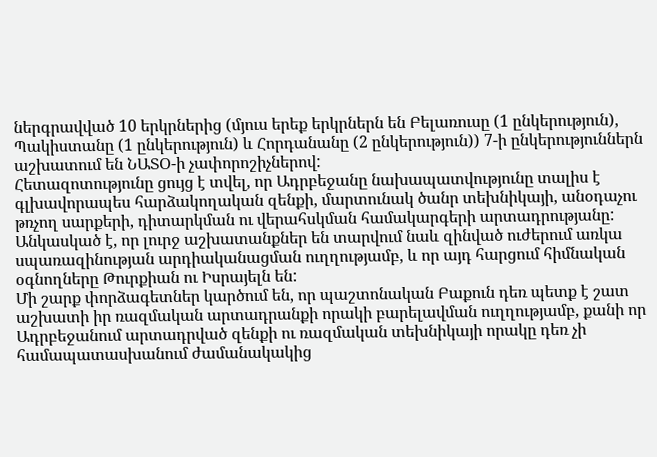ներգրավված 10 երկրներից (մյուս երեք երկրներն են Բելառուսը (1 ընկերություն), Պակիստանը (1 ընկերություն) և Հորդանանը (2 ընկերություն)) 7-ի ընկերություններն աշխատում են ՆԱՏՕ-ի չափորոշիչներով:
Հետազոտությունը ցույց է տվել, որ Ադրբեջանը նախապատվությունը տալիս է գլխավորապես հարձակողական զենքի, մարտունակ ծանր տեխնիկայի, անօդաչու թռչող սարքերի, դիտարկման ու վերահսկման համակարգերի արտադրությանը: Անկասկած է, որ լուրջ աշխատանքներ են տարվում նաև զինված ուժերում առկա սպառազինության արդիականացման ուղղությամբ, և որ այդ հարցում հիմնական օգնողները Թուրքիան ու Իսրայելն են:
Մի շարք փորձագետներ կարծում են, որ պաշտոնական Բաքուն դեռ պետք է շատ աշխատի իր ռազմական արտադրանքի որակի բարելավման ուղղությամբ, քանի որ Ադրբեջանում արտադրված զենքի ու ռազմական տեխնիկայի որակը դեռ չի համապատասխանում ժամանակակից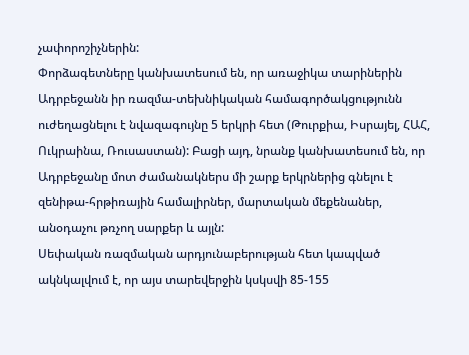չափորոշիչներին:
Փորձագետները կանխատեսում են, որ առաջիկա տարիներին Ադրբեջանն իր ռազմա-տեխնիկական համագործակցությունն ուժեղացնելու է նվազագույնը 5 երկրի հետ (Թուրքիա, Իսրայել, ՀԱՀ, Ուկրաինա, Ռուսաստան): Բացի այդ, նրանք կանխատեսում են, որ Ադրբեջանը մոտ ժամանակներս մի շարք երկրներից գնելու է զենիթա-հրթիռային համալիրներ, մարտական մեքենաներ, անօդաչու թռչող սարքեր և այլն:
Սեփական ռազմական արդյունաբերության հետ կապված ակնկալվում է, որ այս տարեվերջին կսկսվի 85-155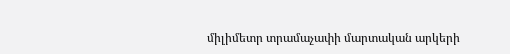միլիմետր տրամաչափի մարտական արկերի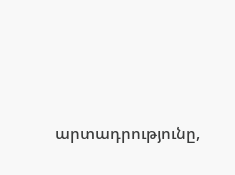արտադրությունը,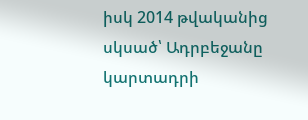իսկ 2014 թվականից սկսած՝ Ադրբեջանը կարտադրի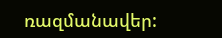ռազմանավեր: